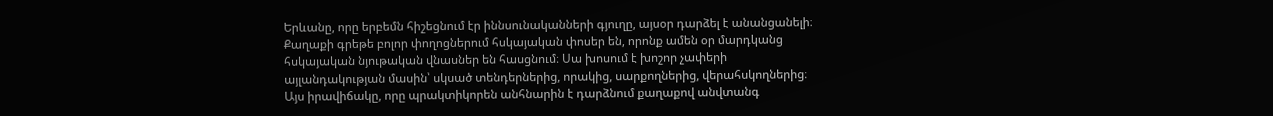Երևանը, որը երբեմն հիշեցնում էր իննսունականների գյուղը, այսօր դարձել է անանցանելի։ Քաղաքի գրեթե բոլոր փողոցներում հսկայական փոսեր են, որոնք ամեն օր մարդկանց հսկայական նյութական վնասներ են հասցնում։ Սա խոսում է խոշոր չափերի այլանդակության մասին՝ սկսած տենդերներից, որակից, սարքողներից, վերահսկողներից։
Այս իրավիճակը, որը պրակտիկորեն անհնարին է դարձնում քաղաքով անվտանգ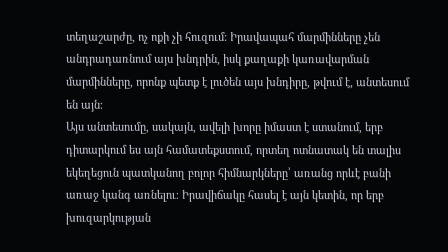տեղաշարժը, ոչ ոքի չի հուզում։ Իրավապահ մարմինները չեն անդրադառնում այս խնդրին, իսկ քաղաքի կառավարման մարմինները, որոնք պետք է լուծեն այս խնդիրը, թվում է, անտեսում են այն։
Այս անտեսումը, սակայն, ավելի խորը իմաստ է ստանում, երբ դիտարկում ես այն համատեքստում, որտեղ ոտնատակ են տալիս եկեղեցուն պատկանող բոլոր հիմնարկները՝ առանց որևէ բանի առաջ կանգ առնելու։ Իրավիճակը հասել է այն կետին, որ երբ խուզարկության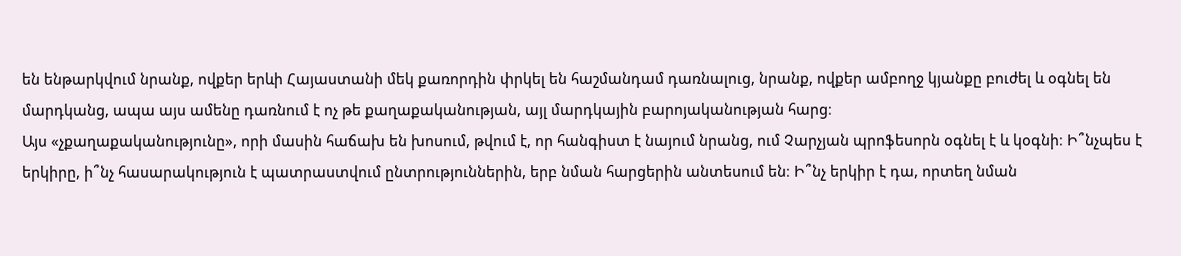են ենթարկվում նրանք, ովքեր երևի Հայաստանի մեկ քառորդին փրկել են հաշմանդամ դառնալուց, նրանք, ովքեր ամբողջ կյանքը բուժել և օգնել են մարդկանց, ապա այս ամենը դառնում է ոչ թե քաղաքականության, այլ մարդկային բարոյականության հարց։
Այս «չքաղաքականությունը», որի մասին հաճախ են խոսում, թվում է, որ հանգիստ է նայում նրանց, ում Չարչյան պրոֆեսորն օգնել է և կօգնի։ Ի՞նչպես է երկիրը, ի՞նչ հասարակություն է պատրաստվում ընտրություններին, երբ նման հարցերին անտեսում են։ Ի՞նչ երկիր է դա, որտեղ նման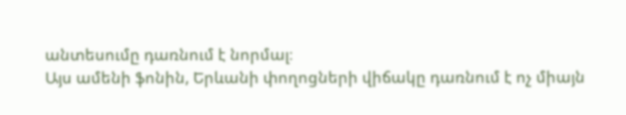անտեսումը դառնում է նորմալ։
Այս ամենի ֆոնին, Երևանի փողոցների վիճակը դառնում է ոչ միայն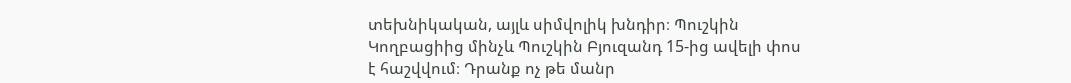տեխնիկական, այլև սիմվոլիկ խնդիր։ Պուշկին Կողբացիից մինչև Պուշկին Բյուզանդ 15-ից ավելի փոս է հաշվվում։ Դրանք ոչ թե մանր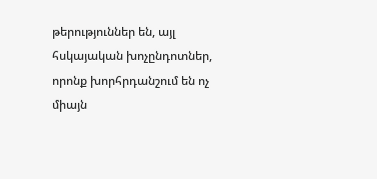թերություններ են, այլ հսկայական խոչընդոտներ, որոնք խորհրդանշում են ոչ միայն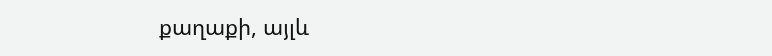քաղաքի, այլև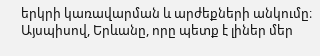երկրի կառավարման և արժեքների անկումը։
Այսպիսով, Երևանը, որը պետք է լիներ մեր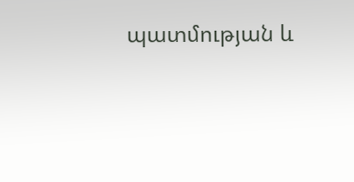պատմության և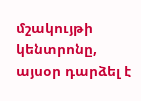մշակույթի կենտրոնը, այսօր դարձել է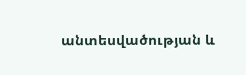անտեսվածության և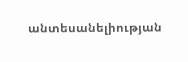անտեսանելիության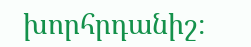խորհրդանիշ։